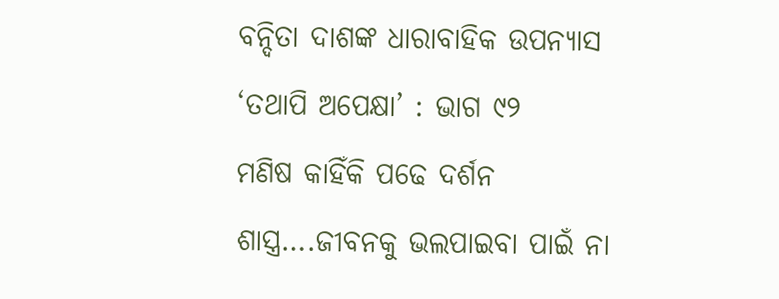ବନ୍ଦିତା ଦାଶଙ୍କ ଧାରାବାହିକ ଉପନ୍ୟାସ ‘ତଥାପି ଅପେକ୍ଷା’ : ଭାଗ ୯୨
ମଣିଷ କାହିଁକି ପଢେ ଦର୍ଶନ ଶାସ୍ତ୍ର….ଜୀବନକୁ ଭଲପାଇବା ପାଇଁ ନା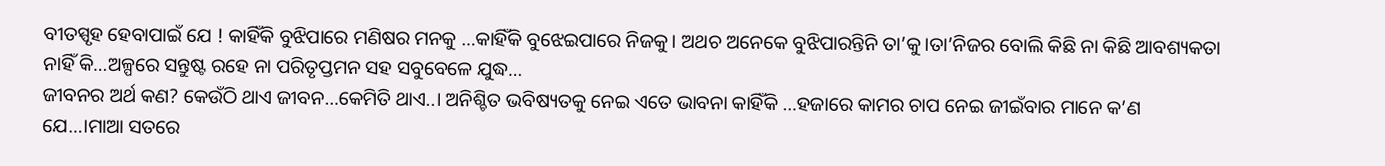ବୀତସ୍ପୃହ ହେବାପାଇଁ ଯେ ! କାହିଁକି ବୁଝିପାରେ ମଣିଷର ମନକୁ …କାହିଁକି ବୁଝେଇପାରେ ନିଜକୁ। ଅଥଚ ଅନେକେ ବୁଝିପାରନ୍ତିନି ତା’କୁ।ତା’ନିଜର ବୋଲି କିଛି ନା କିଛି ଆବଶ୍ୟକତା ନାହିଁ କି…ଅଳ୍ପରେ ସନ୍ତୁଷ୍ଟ ରହେ ନା ପରିତୃପ୍ତମନ ସହ ସବୁବେଳେ ଯୁଦ୍ଧ…
ଜୀବନର ଅର୍ଥ କଣ? କେଉଁଠି ଥାଏ ଜୀବନ…କେମିତି ଥାଏ..। ଅନିଶ୍ଚିତ ଭବିଷ୍ୟତକୁ ନେଇ ଏତେ ଭାବନା କାହିଁକି …ହଜାରେ କାମର ଚାପ ନେଇ ଜୀଇଁବାର ମାନେ କ’ଣ ଯେ…।ମାଆ ସତରେ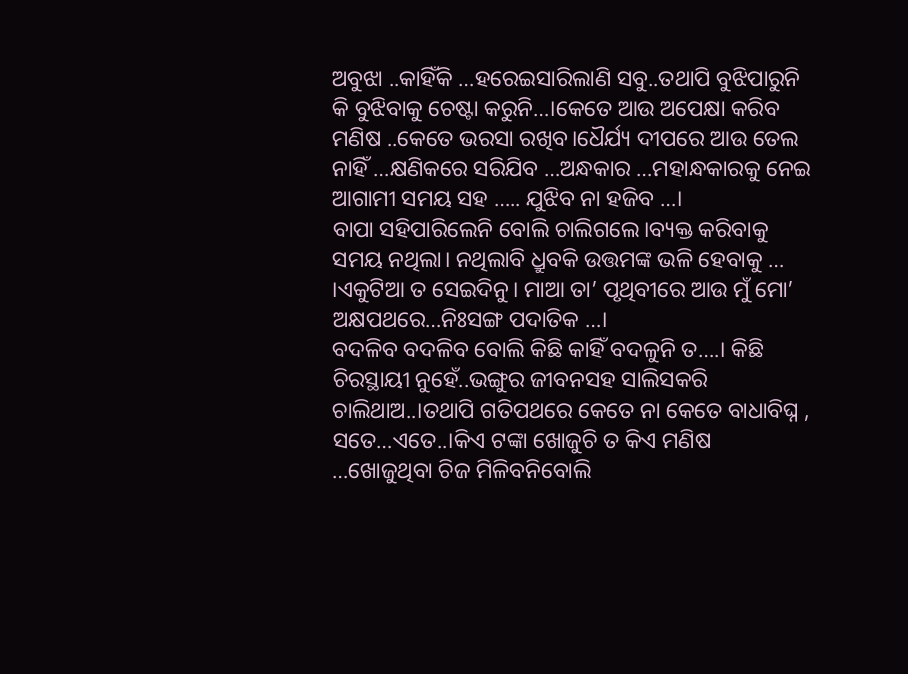ଅବୁଝା ..କାହିଁକି …ହରେଇସାରିଲାଣି ସବୁ..ତଥାପି ବୁଝିପାରୁନି କି ବୁଝିବାକୁ ଚେଷ୍ଟା କରୁନି…।କେତେ ଆଉ ଅପେକ୍ଷା କରିବ ମଣିଷ ..କେତେ ଭରସା ରଖିବ।ଧୈର୍ଯ୍ୟ ଦୀପରେ ଆଉ ତେଲ ନାହିଁ …କ୍ଷଣିକରେ ସରିଯିବ …ଅନ୍ଧକାର …ମହାନ୍ଧକାରକୁ ନେଇ ଆଗାମୀ ସମୟ ସହ ….. ଯୁଝିବ ନା ହଜିବ …।
ବାପା ସହିପାରିଲେନି ବୋଲି ଚାଲିଗଲେ।ବ୍ୟକ୍ତ କରିବାକୁ ସମୟ ନଥିଲା। ନଥିଲାବି ଧ୍ରୁବକି ଉତ୍ତମଙ୍କ ଭଳି ହେବାକୁ … ।ଏକୁଟିଆ ତ ସେଇଦିନୁ। ମାଆ ତା’ ପୃଥିବୀରେ ଆଉ ମୁଁ ମୋ’ ଅକ୍ଷପଥରେ…ନିଃସଙ୍ଗ ପଦାତିକ …।
ବଦଳିବ ବଦଳିବ ବୋଲି କିଛି କାହିଁ ବଦଳୁନି ତ….। କିଛି ଚିରସ୍ଥାୟୀ ନୁହେଁ..ଭଙ୍ଗୁର ଜୀବନସହ ସାଲିସକରି ଚାଲିଥାଅ..।ତଥାପି ଗତିପଥରେ କେତେ ନା କେତେ ବାଧାବିଘ୍ନ , ସତେ…ଏତେ..।କିଏ ଟଙ୍କା ଖୋଜୁଚି ତ କିଏ ମଣିଷ …ଖୋଜୁଥିବା ଚିଜ ମିଳିବନିବୋଲି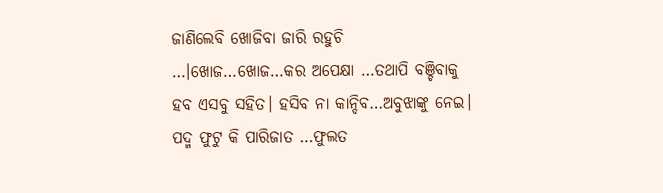ଜାଣିଲେବି ଖୋଜିବା ଜାରି ରହୁଚି …।ଖୋଜ…ଖୋଜ…କର ଅପେକ୍ଷା …ତଥାପି ବଞ୍ଚିବାକୁ ହବ ଏସବୁ ସହିତ। ହସିବ ନା କାନ୍ଦିବ…ଅବୁଝାଙ୍କୁ ନେଇ।
ପଦ୍ମ ଫୁଟୁ କି ପାରିଜାତ …ଫୁଲତ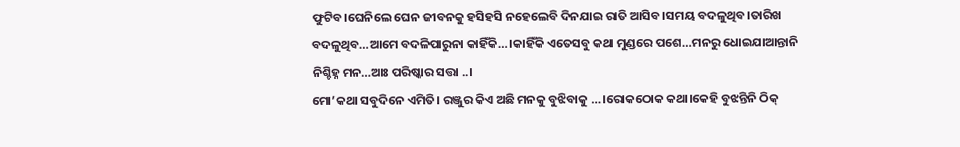ଫୁଟିବ।ଘେନିଲେ ଘେନ ଜୀବନକୁ ହସିହସି ନହେଲେବି ଦିନଯାଇ ରାତି ଆସିବ।ସମୟ ବଦଳୁଥିବ।ତାରିଖ ବଦଳୁଥିବ…ଆମେ ବଦଳିପାରୁନା କାହିଁକି…।କାହିଁକି ଏତେସବୁ କଥା ମୁଣ୍ଡରେ ପଶେ…ମନରୁ ଧୋଇଯାଆନ୍ତାନି ନିଶ୍ଚିହ୍ନ ମନ…ଆଃ ପରିଷ୍କାର ସତ୍ତା ..।
ମୋ’କଥା ସବୁଦିନେ ଏମିତି। ରଞ୍ଜୁର କିଏ ଅଛି ମନକୁ ବୁଝିବାକୁ …।ରୋକଠୋକ କଥା।କେହି ବୁଝନ୍ତିନି ଠିକ୍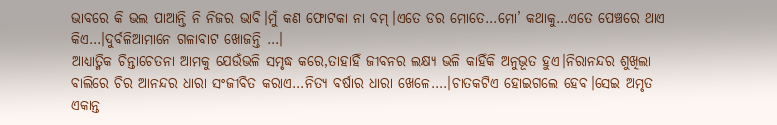ଭାବରେ କି ଭଲ ପାଆନ୍ତି ନି ନିଜର ଭାବି।ମୁଁ କଣ ଫୋଟକା ନା ବମ୍।ଏତେ ଡର ମୋତେ…ମୋ’ କଥାକୁ…ଏତେ ପେଞ୍ଚରେ ଥାଏ କିଏ…।ଦୁର୍ବଳିଆମାନେ ଗଳାବାଟ ଖୋଜନ୍ତି …।
ଆଧ୍ୟାତ୍ମିକ ଚିନ୍ତାଚେତନା ଆମକୁ ଯେଉଁଭଳି ସମୃଦ୍ଧ କରେ,ତାହାହିଁ ଜୀବନର ଲକ୍ଷ୍ୟ ଭଳି କାହିଁକି ଅନୁଭୂତ ହୁଏ।ନିରାନନ୍ଦର ଶୁଖିଲା ବାଲିରେ ଚିର ଆନନ୍ଦର ଧାରା ସଂଜୀବିତ କରାଏ…ନିତ୍ୟ ବର୍ଷାର ଧାରା ଖେଳେ….।ଚାତକଟିଏ ହୋଇଗଲେ ହେବ।ସେଇ ଅମୃତ ଏକାନ୍ତ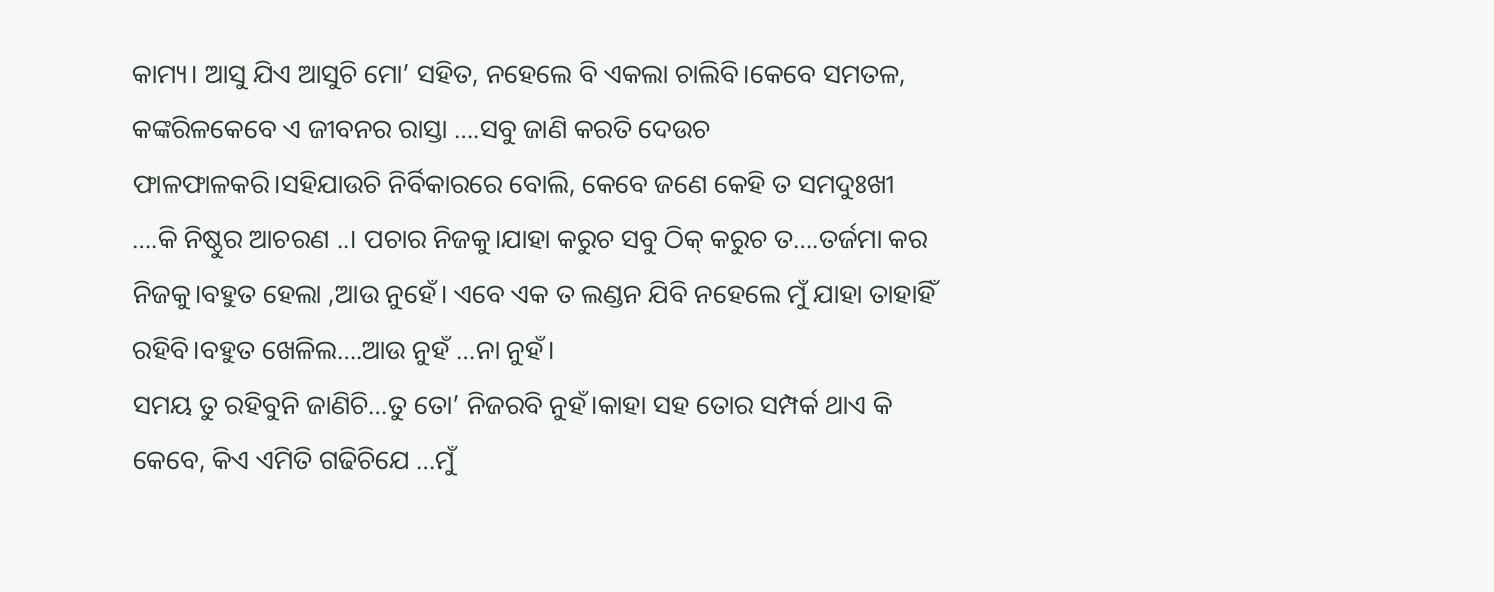କାମ୍ୟ। ଆସୁ ଯିଏ ଆସୁଚି ମୋ’ ସହିତ, ନହେଲେ ବି ଏକଲା ଚାଲିବି।କେବେ ସମତଳ, କଙ୍କରିଳକେବେ ଏ ଜୀବନର ରାସ୍ତା ….ସବୁ ଜାଣି କରତି ଦେଉଚ ଫାଳଫାଳକରି।ସହିଯାଉଚି ନିର୍ବିକାରରେ ବୋଲି, କେବେ ଜଣେ କେହି ତ ସମଦୁଃଖୀ ….କି ନିଷ୍ଠୁର ଆଚରଣ ..। ପଚାର ନିଜକୁ।ଯାହା କରୁଚ ସବୁ ଠିକ୍ କରୁଚ ତ….ତର୍ଜମା କର ନିଜକୁ।ବହୁତ ହେଲା ,ଆଉ ନୁହେଁ। ଏବେ ଏକ ତ ଲଣ୍ଡନ ଯିବି ନହେଲେ ମୁଁ ଯାହା ତାହାହିଁ ରହିବି।ବହୁତ ଖେଳିଲ….ଆଉ ନୁହଁ …ନା ନୁହଁ।
ସମୟ ତୁ ରହିବୁନି ଜାଣିଚି…ତୁ ତୋ’ ନିଜରବି ନୁହଁ।କାହା ସହ ତୋର ସମ୍ପର୍କ ଥାଏ କି କେବେ, କିଏ ଏମିତି ଗଢିଚିଯେ …ମୁଁ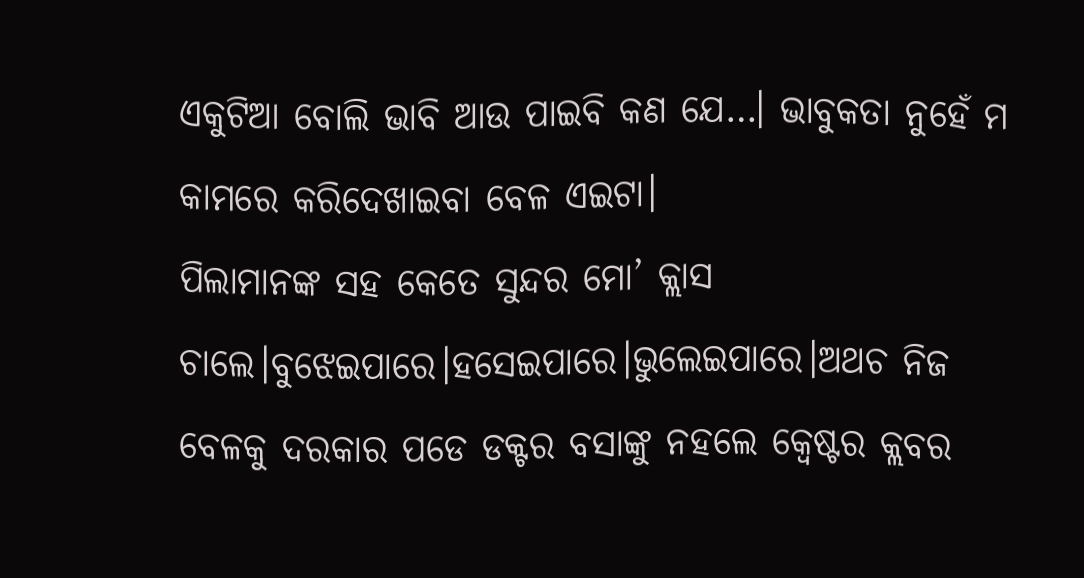ଏକୁଟିଆ ବୋଲି ଭାବି ଆଉ ପାଇବି କଣ ଯେ…। ଭାବୁକତା ନୁହେଁ ମ କାମରେ କରିଦେଖାଇବା ବେଳ ଏଇଟା।
ପିଲାମାନଙ୍କ ସହ କେତେ ସୁନ୍ଦର ମୋ’ କ୍ଲାସ ଚାଲେ।ବୁଝେଇପାରେ।ହସେଇପାରେ।ଭୁଲେଇପାରେ।ଅଥଚ ନିଜ ବେଳକୁ ଦରକାର ପଡେ ଡକ୍ଟର ବସାଙ୍କୁ ନହଲେ କ୍ବେଷ୍ଟର କ୍ଲବର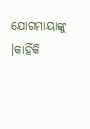ଯୋଗମାୟାଙ୍କୁ ।କାହିଁକି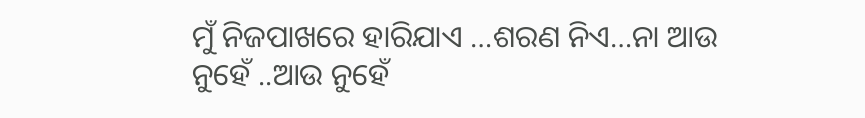ମୁଁ ନିଜପାଖରେ ହାରିଯାଏ …ଶରଣ ନିଏ…ନା ଆଉ ନୁହେଁ ..ଆଉ ନୁହେଁ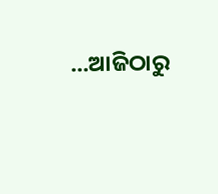…ଆଜିଠାରୁ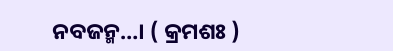ନବଜନ୍ମ…। ( କ୍ରମଶଃ )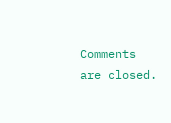Comments are closed.